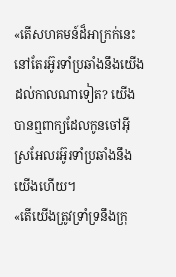«តើសហគមន៍ដ៏អាក្រក់នេះនៅតែរអ៊ូរទាំប្រឆាំងនឹងយើងដល់កាលណាទៀត? យើងបានឮពាក្យដែលកូនចៅអ៊ីស្រអែលរអ៊ូរទាំប្រឆាំងនឹងយើងហើយ។
«តើយើងត្រូវទ្រាំទ្រនឹងក្រុ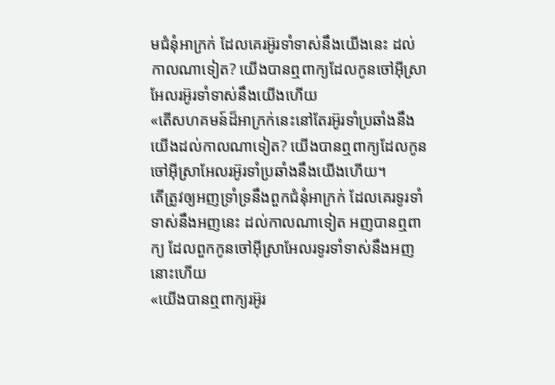មជំនុំអាក្រក់ ដែលគេរអ៊ូរទាំទាស់នឹងយើងនេះ ដល់កាលណាទៀត? យើងបានឮពាក្យដែលកូនចៅអ៊ីស្រាអែលរអ៊ូរទាំទាស់នឹងយើងហើយ
«តើសហគមន៍ដ៏អាក្រក់នេះនៅតែរអ៊ូរទាំប្រឆាំងនឹងយើងដល់កាលណាទៀត? យើងបានឮពាក្យដែលកូនចៅអ៊ីស្រាអែលរអ៊ូរទាំប្រឆាំងនឹងយើងហើយ។
តើត្រូវឲ្យអញទ្រាំទ្រនឹងពួកជំនុំអាក្រក់ ដែលគេរទូរទាំទាស់នឹងអញនេះ ដល់កាលណាទៀត អញបានឮពាក្យ ដែលពួកកូនចៅអ៊ីស្រាអែលរទូរទាំទាស់នឹងអញនោះហើយ
«យើងបានឮពាក្យរអ៊ូរ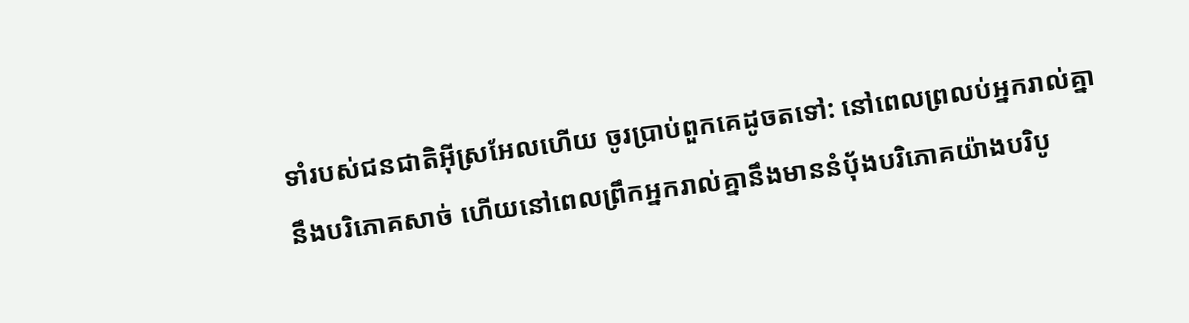ទាំរបស់ជនជាតិអ៊ីស្រអែលហើយ ចូរប្រាប់ពួកគេដូចតទៅ: នៅពេលព្រលប់អ្នករាល់គ្នានឹងបរិភោគសាច់ ហើយនៅពេលព្រឹកអ្នករាល់គ្នានឹងមាននំបុ័ងបរិភោគយ៉ាងបរិបូ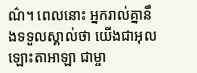ណ៌។ ពេលនោះ អ្នករាល់គ្នានឹងទទួលស្គាល់ថា យើងជាអុលឡោះតាអាឡា ជាម្ចា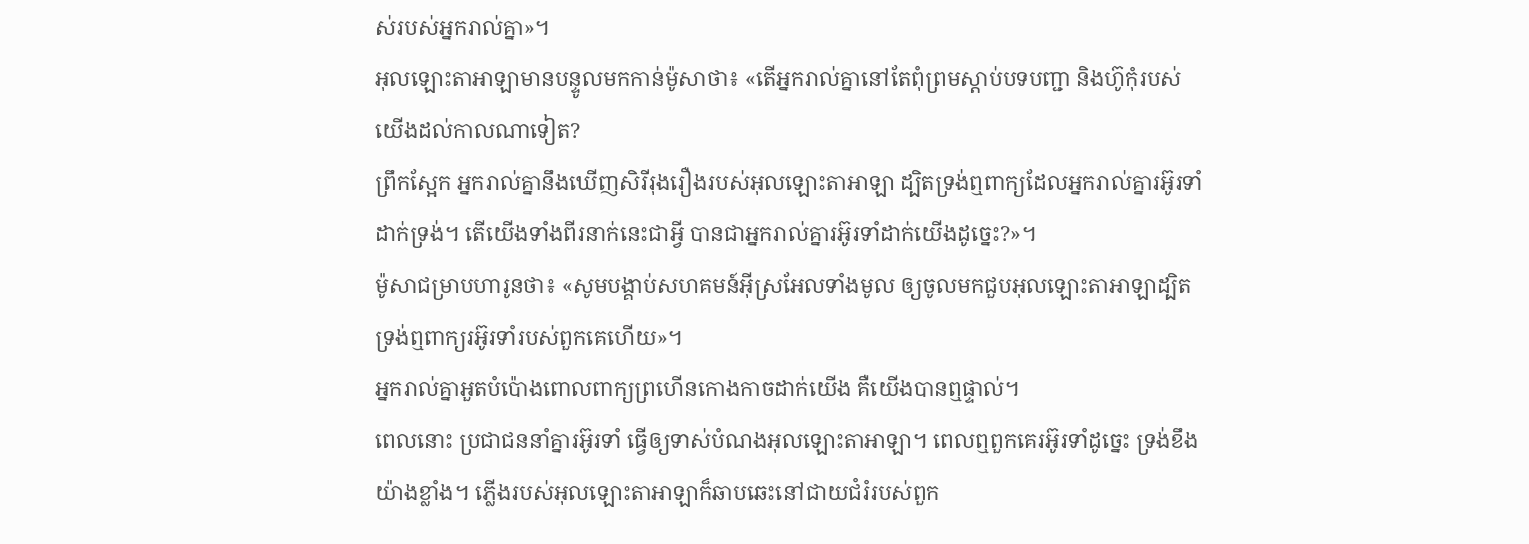ស់របស់អ្នករាល់គ្នា»។
អុលឡោះតាអាឡាមានបន្ទូលមកកាន់ម៉ូសាថា៖ «តើអ្នករាល់គ្នានៅតែពុំព្រមស្តាប់បទបញ្ជា និងហ៊ូកុំរបស់យើងដល់កាលណាទៀត?
ព្រឹកស្អែក អ្នករាល់គ្នានឹងឃើញសិរីរុងរឿងរបស់អុលឡោះតាអាឡា ដ្បិតទ្រង់ឮពាក្យដែលអ្នករាល់គ្នារអ៊ូរទាំដាក់ទ្រង់។ តើយើងទាំងពីរនាក់នេះជាអ្វី បានជាអ្នករាល់គ្នារអ៊ូរទាំដាក់យើងដូច្នេះ?»។
ម៉ូសាជម្រាបហារូនថា៖ «សូមបង្គាប់សហគមន៍អ៊ីស្រអែលទាំងមូល ឲ្យចូលមកជួបអុលឡោះតាអាឡាដ្បិតទ្រង់ឮពាក្យរអ៊ូរទាំរបស់ពួកគេហើយ»។
អ្នករាល់គ្នាអួតបំប៉ោងពោលពាក្យព្រហើនកោងកាចដាក់យើង គឺយើងបានឮផ្ទាល់។
ពេលនោះ ប្រជាជននាំគ្នារអ៊ូរទាំ ធ្វើឲ្យទាស់បំណងអុលឡោះតាអាឡា។ ពេលឮពួកគេរអ៊ូរទាំដូច្នេះ ទ្រង់ខឹងយ៉ាងខ្លាំង។ ភ្លើងរបស់អុលឡោះតាអាឡាក៏ឆាបឆេះនៅជាយជំរំរបស់ពួក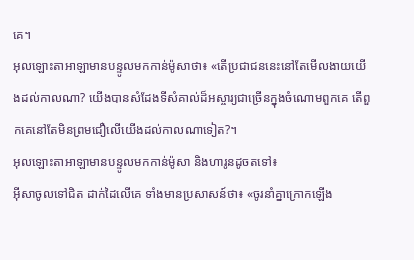គេ។
អុលឡោះតាអាឡាមានបន្ទូលមកកាន់ម៉ូសាថា៖ «តើប្រជាជននេះនៅតែមើលងាយយើងដល់កាលណា? យើងបានសំដែងទីសំគាល់ដ៏អស្ចារ្យជាច្រើនក្នុងចំណោមពួកគេ តើពួកគេនៅតែមិនព្រមជឿលើយើងដល់កាលណាទៀត?។
អុលឡោះតាអាឡាមានបន្ទូលមកកាន់ម៉ូសា និងហារូនដូចតទៅ៖
អ៊ីសាចូលទៅជិត ដាក់ដៃលើគេ ទាំងមានប្រសាសន៍ថា៖ «ចូរនាំគ្នាក្រោកឡើង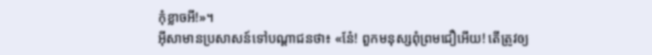កុំខ្លាចអី!»។
អ៊ីសាមានប្រសាសន៍ទៅបណ្ដាជនថា៖ «នែ៎! ពួកមនុស្សពុំព្រមជឿអើយ! តើត្រូវឲ្យ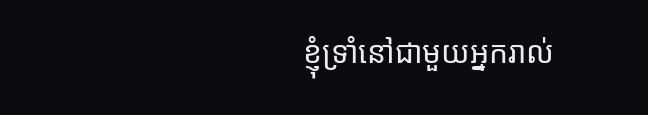ខ្ញុំទ្រាំនៅជាមួយអ្នករាល់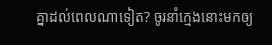គ្នាដល់ពេលណាទៀត? ចូរនាំក្មេងនោះមកឲ្យ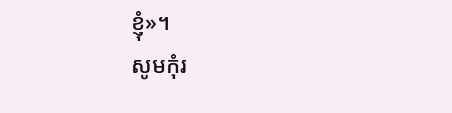ខ្ញុំ»។
សូមកុំរ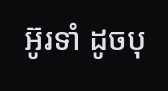អ៊ូរទាំ ដូចបុ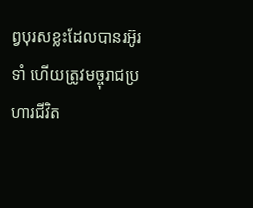ព្វបុរសខ្លះដែលបានរអ៊ូរទាំ ហើយត្រូវមច្ចុរាជប្រហារជីវិត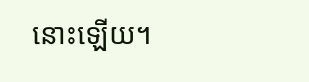នោះឡើយ។